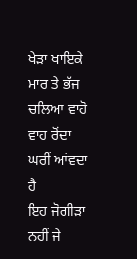ਖੇੜਾ ਖਾਇਕੇ ਮਾਰ ਤੇ ਭੱਜ ਚਲਿਆ ਵਾਹੋ ਵਾਹ ਰੋਂਦਾ ਘਰੀਂ ਆਂਵਦਾ ਹੈ
ਇਹ ਜੋਗੀੜਾ ਨਹੀਂ ਜੇ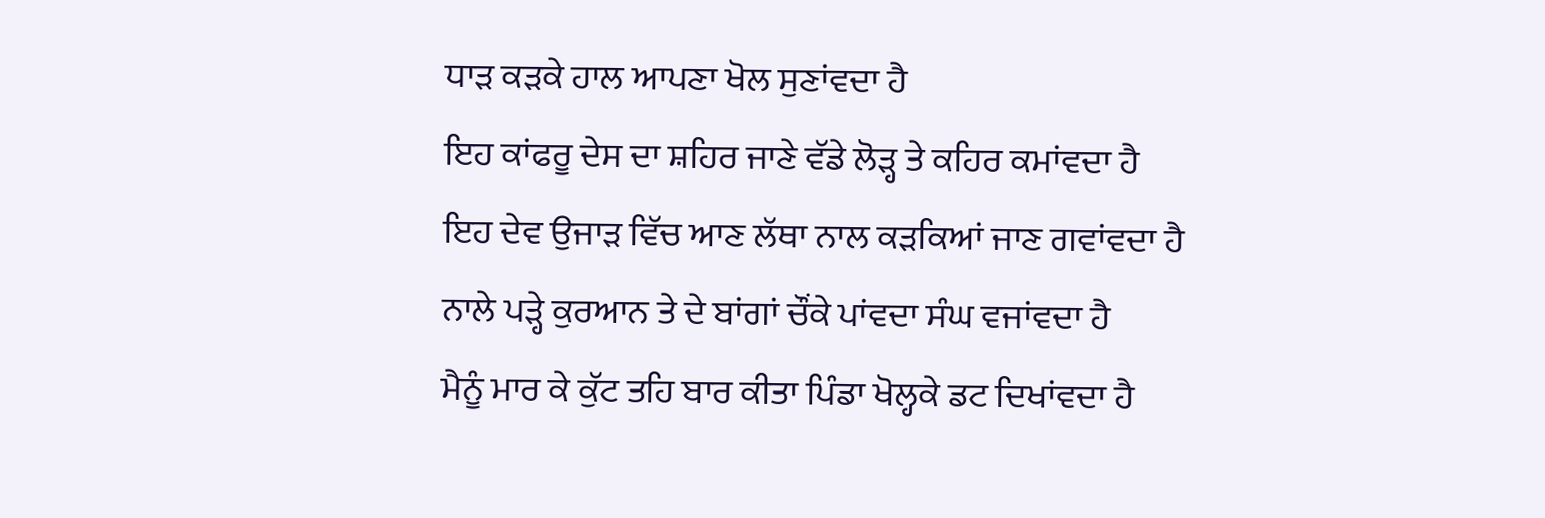ਧਾੜ ਕੜਕੇ ਹਾਲ ਆਪਣਾ ਖੋਲ ਸੁਣਾਂਵਦਾ ਹੈ
ਇਹ ਕਾਂਫਰੂ ਦੇਸ ਦਾ ਸ਼ਹਿਰ ਜਾਣੇ ਵੱਡੇ ਲੋੜ੍ਹ ਤੇ ਕਹਿਰ ਕਮਾਂਵਦਾ ਹੈ
ਇਹ ਦੇਵ ਉਜਾੜ ਵਿੱਚ ਆਣ ਲੱਥਾ ਨਾਲ ਕੜਕਿਆਂ ਜਾਣ ਗਵਾਂਵਦਾ ਹੈ
ਨਾਲੇ ਪੜ੍ਹੇ ਕੁਰਆਨ ਤੇ ਦੇ ਬਾਂਗਾਂ ਚੌਂਕੇ ਪਾਂਵਦਾ ਸੰਘ ਵਜਾਂਵਦਾ ਹੈ
ਮੈਨੂੰ ਮਾਰ ਕੇ ਕੁੱਟ ਤਹਿ ਬਾਰ ਕੀਤਾ ਪਿੰਡਾ ਖੋਲ੍ਹਕੇ ਡਟ ਦਿਖਾਂਵਦਾ ਹੈ